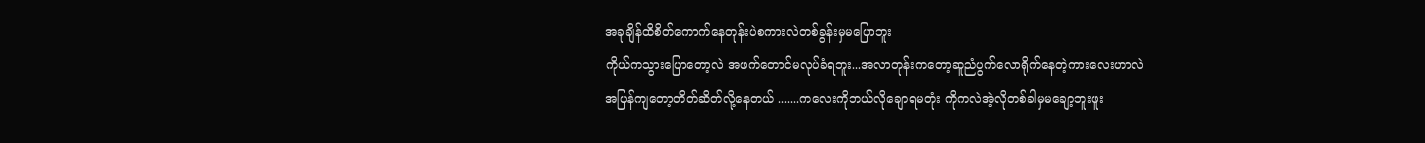အခုချိန်ထိစိတ်ကောက်နေတုန်းပဲစကားလဲတစ်ခွန်းမှမပြောဘူး
ကိုယ်ကသွားပြောတော့လဲ အဖက်တောင်မလုပ်ခံရဘူး...အလာတုန်းကတော့ဆူညံပွက်လောရိုက်နေတဲ့ကားလေးဟာလဲ
အပြန်ကျတော့တိတ်ဆိတ်လို့နေတယ် .......ကလေးကိုဘယ်လိုချောရမတုံး ကိုကလဲအဲ့လိုတစ်ခါမှမချော့ဘူးဖူး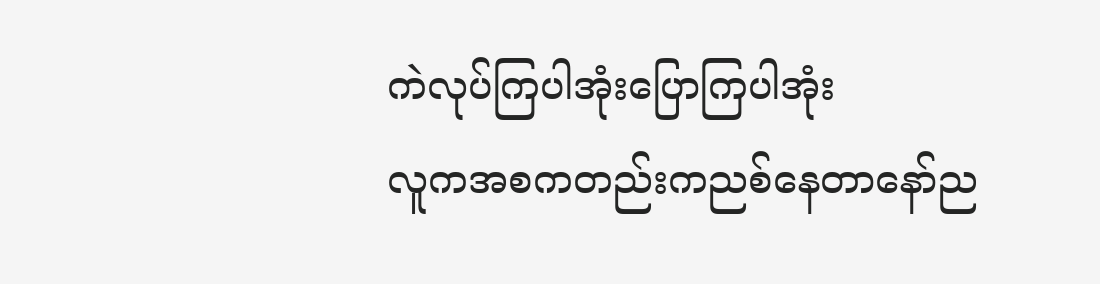ကဲလုပ်ကြပါအုံးပြောကြပါအုံး
လူကအစကတည်းကညစ်နေတာနော်ည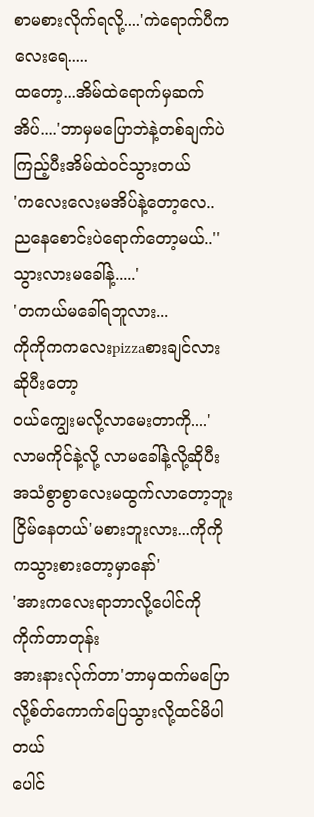စာမစားလိုက်ရလို့....'ကဲရောက်ပီကလေးရေ.....
ထတော့...အိမ်ထဲရောက်မှဆက်အိပ်....'ဘာမှမပြောဘဲနဲ့တစ်ချက်ပဲကြည့်ပီးအိမ်ထဲဝင်သွားတယ်
'ကလေးလေးမအိပ်နဲ့တော့လေ..
ညနေစောင်းပဲရောက်တော့မယ်..''သွားလားမခေါ်နဲ့.....'
'တကယ်မခေါ်ရဘူလား...
ကိုကိုကကလေးpizzaစားချင်လားဆိုပီးတော့
ဝယ်ကျွေးမလို့လာမေးတာကို....'လာမကိုင်နဲ့လို့ လာမခေါ်နဲ့လို့ဆိုပီး
အသံစွာစွာလေးမထွက်လာတော့ဘူး
ငြိမ်နေတယ်'မစားဘူးလား...ကိုကိုကသွားစားတော့မှာနော်'
'အားကလေးရာဘာလို့ပေါင်ကိုကိုက်တာတုန်း
အားနားလ်ုက်တာ'ဘာမှထက်မပြောလို့စ်တ်ကောက်ပြေသွားလို့ထင်မိပါတယ်
ပေါင်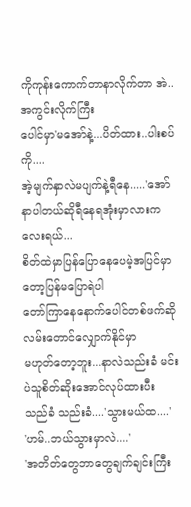ကိုကုန်းကောက်တာနာလိုက်တာ အဲ..အကွင်းလိုက်ကြီး
ပေါင်မှာ'မအော်နဲ့...ပိတ်ထား..ပါးစပ်ကို....
အဲ့မျက်နှာလဲမပျက်နဲ့ရီနေ.....'အော်နာပါတယ်ဆိုရီနေရအုံးမှာလားကလေးရယ်...
စိတ်ထဲမှာပြန်ပြောနေပေမဲ့အပြင်မှာတော့ပြန်မပြောရဲပါ
တော်ကြာနေနောက်ပေါင်တစ်ဖက်ဆိုလမ်းတောင်လျှောက်နိုင်မှာ
မဟုတ်တော့ဘူး...နာလဲသည်းခံ မင်းပဲသူစိတ်ဆိုးအောင်လုပ်ထားပီး
သည်ခံ သည်းခံ....'သွားမယ်ထ....'
'ဟမ်..ဘယ်သွားမှာလဲ....'
'အတိတ်တွေဘာတွေချက်ချင်းကြီး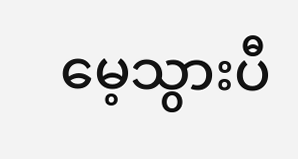မေ့သွားပီ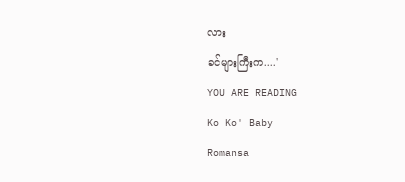လား
ခင်များကြီးက....'
YOU ARE READING
Ko Ko' Baby
Romansa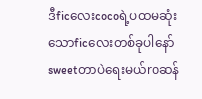ဒီficလေးcocoရဲ့ပထမဆုံးသောficလေးတစ်ခုပါနော် sweetတာပဲရေးမယ်roဆန်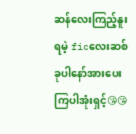ဆန်လေးကြည့်နူးရမဲ့ ficလေးဆစ်ခုပါနော်အားပေးကြပါအုံးရှင့်😘😘